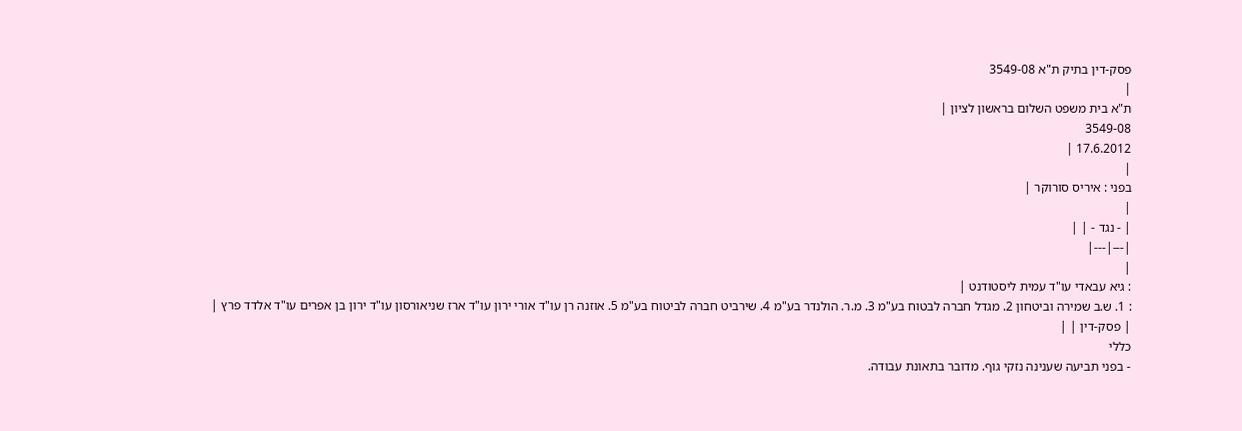פסק-דין בתיק ת"א 3549-08
|
ת"א בית משפט השלום בראשון לציון |
3549-08
17.6.2012 |
|
בפני : איריס סורוקר |
|
| - נגד - | |
|---|---|
|
: גיא עבאדי עו"ד עמית ליסטודנט |
: 1. ש.ב שמירה וביטחון 2. מגדל חברה לבטוח בע"מ 3. מ.ר. הולנדר בע"מ 4. שירביט חברה לביטוח בע"מ 5. אוזנה רן עו"ד אורי ירון עו"ד ארז שניאורסון עו"ד ירון בן אפרים עו"ד אלדד פרץ |
| פסק-דין | |
כללי
- בפני תביעה שענינה נזקי גוף. מדובר בתאונת עבודה.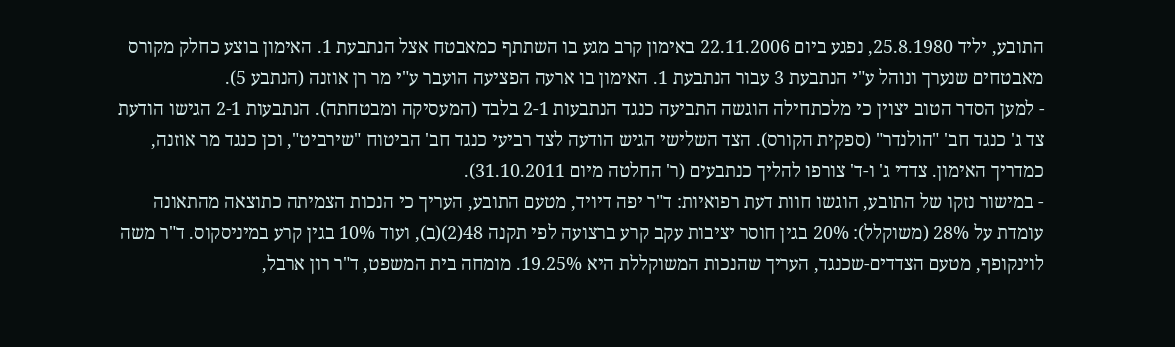התובע, יליד 25.8.1980, נפגע ביום 22.11.2006 באימון קרב מגע בו השתתף כמאבטח אצל הנתבעת 1. האימון בוצע כחלק מקורס מאבטחים שנערך ונוהל ע"י הנתבעת 3 עבור הנתבעת 1. האימון בו ארעה הפציעה הועבר ע"י מר רן אוזנה (הנתבע 5).
- למען הסדר הטוב יצוין כי מלכתחילה הוגשה התביעה כנגד הנתבעות 2-1 בלבד (המעסיקה ומבטחתה). הנתבעות 2-1 הגישו הודעת צד ג' כנגד חב' "הולנדר" (ספקית הקורס). הצד השלישי הגיש הודעה לצד רביעי כנגד חב' הביטוח "שירביט", וכן כנגד מר אוזנה, כמדריך האימון. צדדי ג' ו-ד' צורפו להליך כנתבעים (ר' החלטה מיום 31.10.2011).
- במישור נזקו של התובע, הוגשו חוות דעת רפואיות: ד"ר יפה דיויד, מטעם התובע, העריך כי הנכות הצמיתה כתוצאה מהתאונה עומדת על 28% (משוקלל): 20% בגין חוסר יציבות עקב קרע ברצועה לפי תקנה 48(2)(ב), ועוד 10% בגין קרע במיניסקוס. ד"ר משה לוינקופף, מטעם הצדדים-שכנגד, העריך שהנכות המשוקללת היא 19.25%. מומחה בית המשפט, ד"ר רון ארבל,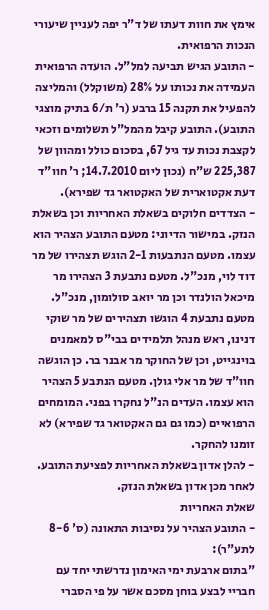אימץ את חוות דעתו של ד"ר יפה לעניין שיעורי הנכות הרפואית.
- התובע הגיש תביעה למל"ל. הועדה הרפואית העמידה את נכותו על 28% (משוקלל) והמליצה להפעיל את תקנה 15 ברבע (ר' ת/6 בתיק מוצגי התובע). התובע קיבל מהמל"ל תשלומים וזכאי לקצבת נכות עד גיל 67, בסכום כולל ומהוון של 225,387 ש"ח (נכון ליום 14.7.2010; ר' חוו"ד דעת אקטוארית של האקטואר גד שפירא).
- הצדדים חלוקים בשאלת האחריות וכן בשאלת הנזק. במישור הדיוני: מטעם התובע הצהיר הוא עצמו. מטעם הנתבעות 2-1 הוגש תצהירו של מר דוד לוי, מנכ"ל. מטעם נתבעת 3 הצהירו מר מיכאל הולנדר וכן מר יואב סולומון, מנכ"ל. מטעם נתבעת 4 הוגשו תצהירים של מר שוקי דנינו, ראש מנהל תלמידים בבי"ס למאמנים בוינגייט, וכן של החוקר מר אבנר בר. כן הוגשה חוו"ד של מר אלי גולן. מטעם הנתבע 5 הצהיר הוא עצמו. העדים הנ"ל נחקרו בפני. המומחים הרפואיים (כמו גם גם האקטואר גד שפירא) לא זומנו להחקר.
- להלן אדון בשאלת האחריות לפציעת התובע. לאחר מכן אדון בשאלת הנזק.
שאלת האחריות
- התובע הצהיר על נסיבות התאונה (ס' 8-6 לתע"ר):
"בתום ארבעת ימי האימון נדרשתי יחד עם חבריי לבצע בוחן מסכם אשר על פי הסברי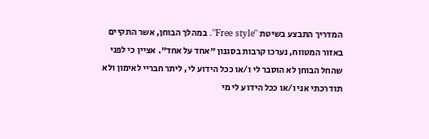המדריך התבצע בשיטת "Free style". במהלך הבוחן, אשר התקיים באזור המטווח, נערכו קרבות בסגנון "אחד על אחד". אציין כי לפני שהחל הבוחן לא הוסבר לי ו/או ככל הידוע לי, ליתר חבריי לאימון ולא תודרכתי אני ו/או ככל הידוע לי מי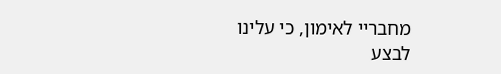מחבריי לאימון, כי עלינו לבצע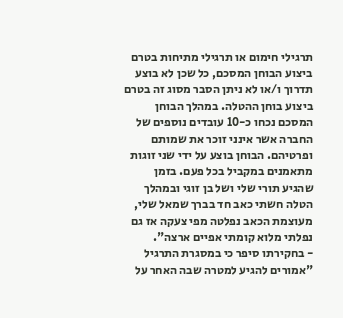תרגילי חימום או תרגילי מתיחות בטרם ביצוע הבוחן המסכם, כל שכן לא בוצע תדרוך ו/או לא ניתן הסבר מסוג זה בטרם ביצוע בוחן ההטלה. במהלך הבוחן המסכם נכחו כ-10 עובדים נוספים של החברה אשר אינני זוכר את שמותם ופרטיהם. הבוחן בוצע על ידי שני זוגות מתאמנים במקביל בכל פעם. בזמן שהגיע תורי שלי ושל בן זוגי ובמהלך הטלה חשתי כאב חד בברך שמאל שלי, מעוצמת הכאב נפלטה מפי צעקה אז גם נפלתי מלוא קומתי אפיים ארצה".
- בחקירתו סיפר כי במסגרת התרגיל "אמורים להגיע למטרה שבה האחר על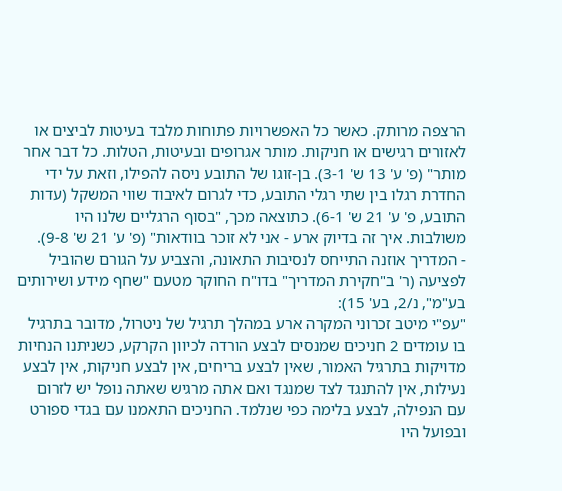הרצפה מרותק. כאשר כל האפשרויות פתוחות מלבד בעיטות לביצים או לאזורים רגישים או חניקות. מותר אגרופים ובעיטות, הטלות. כל דבר אחר מותר" (פ' ע' 13 ש' 3-1). בן-זוגו של התובע ניסה להפילו, וזאת על ידי החדרת רגלו בין שתי רגלי התובע, כדי לגרום לאיבוד שווי המשקל (עדות התובע, פ' ע' 21 ש' 6-1). כתוצאה מכך, "בסוף הרגליים שלנו היו משולבות. איך זה בדיוק ארע - אני לא זוכר בוודאות" (פ' ע' 21 ש' 9-8).
- המדריך אוזנה התייחס לנסיבות התאונה, והצביע על הגורם שהוביל לפציעה (ר' ב"חקירת המדריך" בדו"ח החוקר מטעם "שחף מידע ושירותים בע"מ", נ/2, בע' 15):
"עפ"י מיטב זכרוני המקרה ארע במהלך תרגיל של ניטרול, מדובר בתרגיל בו עומדים 2 חניכים שמנסים לבצע הורדה לכיוון הקרקע, כשניתנו הנחיות מדויקות בתרגיל האמור, שאין לבצע בריחים, אין לבצע חניקות, אין לבצע נעילות, אין להתנגד לצד שמנגד ואם אתה מרגיש שאתה נופל יש לזרום עם הנפילה, לבצע בלימה כפי שנלמד. החניכים התאמנו עם בגדי ספורט ובפועל היו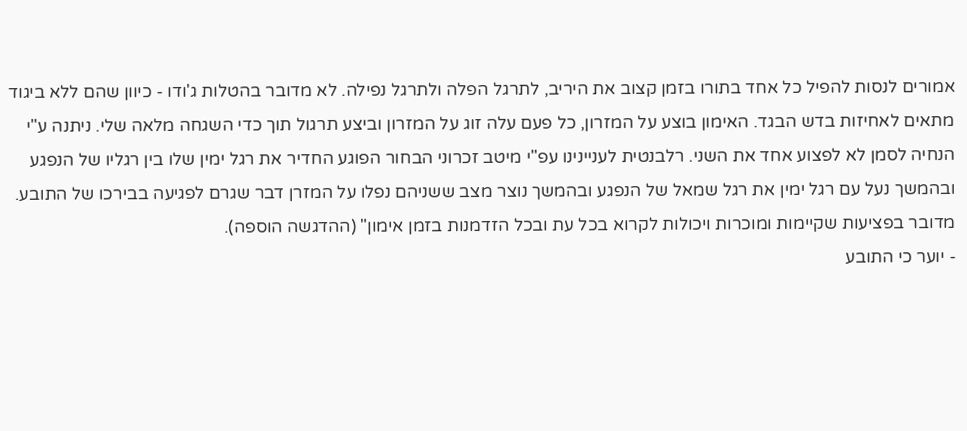אמורים לנסות להפיל כל אחד בתורו בזמן קצוב את היריב, לתרגל הפלה ולתרגל נפילה. לא מדובר בהטלות ג'ודו - כיוון שהם ללא ביגוד מתאים לאחיזות בדש הבגד. האימון בוצע על המזרון, כל פעם עלה זוג על המזרון וביצע תרגול תוך כדי השגחה מלאה שלי. ניתנה ע"י הנחיה לסמן לא לפצוע אחד את השני. רלבנטית לעניינינו עפ"י מיטב זכרוני הבחור הפוגע החדיר את רגל ימין שלו בין רגליו של הנפגע ובהמשך נעל עם רגל ימין את רגל שמאל של הנפגע ובהמשך נוצר מצב ששניהם נפלו על המזרן דבר שגרם לפגיעה בבירכו של התובע. מדובר בפציעות שקיימות ומוכרות ויכולות לקרוא בכל עת ובכל הזדמנות בזמן אימון" (ההדגשה הוספה).
- יוער כי התובע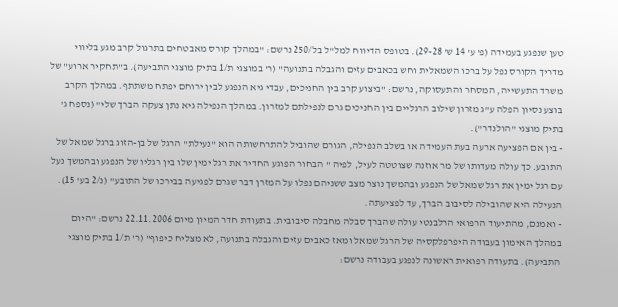טען שנפגע בעמידה (פ' ע' 14 ש' 29-28). בטופס הדיווח למל"ל בל/250 נרשם: "במהלך קורס מאבטחים בתרגול קרב מגע בליווי מדריך הקורס נפל על ברכו השמאלית וחש בכאבים עזים והגבלה בתנועה" (ר' במוצגי ת/1 בתיק מוצגי התביעה). ב"תחקיר ארוע" של משרד התעשייה, המסחר והתעסוקה, נרשם: "ביצוע קרב בין החניכים, עבדי גיא הנפגע לבין ירוחם יפתח משתתף. במהלך הקרב בוצע נסיון הפלה ע"ג מזרון שילוב הרגליים בין החניכים גרם לנפילתם למזרון. במהלך הנפילה גיא נתן צעקה הברך שלי" (נספח ג' בתיק מוצגי "הולנדר").
- בין אם הפציעה ארעה בעת העמידה או בשלב הנפילה, הגורם שהוביל להתרחשותה הוא "נעילת" הרגל של בן-הזוג ברגל שמאל של התובע. כך עולה מעדותו של מר אוזנה שצוטטה לעיל, לפיה " הבחור הפוגע החדיר את רגל ימין שלו בין רגליו של הנפגע ובהמשך נעל עם רגל ימין את רגל שמאל של הנפגע ובהמשך נוצר מצב ששניהם נפלו על המזרן דבר שגרם לפגיעה בבירכו של התובע" (נ/2 בע' 15). הנעילה היא שהובילה לסיבוב הברך, עד לפציעתה.
- ואמנם, מהתיעוד הרפואי הרלבנטי עולה שהברך סבלה מחבלה סיבובית. בתעודת חדר המיון מיום 22.11.2006 נרשם: "היום במהלך האימון בעבודה היפרפלקסיה של הרגל שמאל ומאז כאבים עזים והגבלה בתנועה, לא מצליח כיפוף" (ר' ת/1 בתיק מוצגי התביעה). בתעודה רפואית ראשונה לנפגע בעבודה נרשם: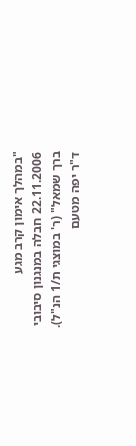"במהלך אימון קרב מגע 22.11.2006 חבלה במנגנון סיבובי ברך שמאל" (ר' במוצגי ת/1 הנ"ל). ד"ר יפה מטעם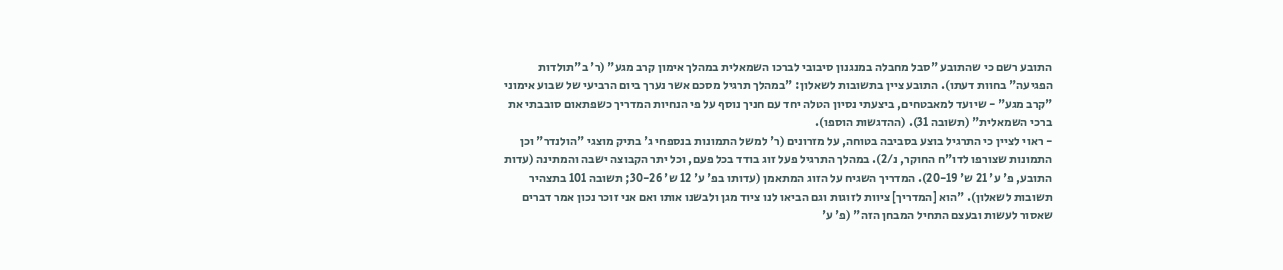התובע רשם כי שהתובע "סבל מחבלה במנגנון סיבובי לברכו השמאלית במהלך אימון קרב מגע" (ר' ב"תולדות הפגיעה" בחוות דעתו). התובע ציין בתשובות לשאלון: "במהלך תרגיל מסכם אשר נערך ביום הרביעי של שבוע אימוני "קרב מגע" - שיועד למאבטחים, ביצעתי נסיון הטלה יחד עם חניך נוסף על פי הנחיות המדריך כשפתאום סובבתי את ברכי השמאלית" (תשובה 31). (ההדגשות הוספו).
- ראוי לציין כי התרגיל בוצע בסביבה בטוחה, על מזרונים (ר' למשל התמונות בנספחי ג' בתיק מוצגי "הולנדר" וכן התמונות שצורפו לדו"ח החוקר, נ/2). במהלך התרגיל פעל זוג בודד בכל פעם, וכל יתר הקבוצה ישבה והמתינה (עדות התובע, פ' ע' 21 ש' 20-19). המדריך השגיח על הזוג המתאמן (עדותו בפ' ע' 12 ש' 30-26; תשובה 101 בתצהיר תשובות לשאלון). "הוא [המדריך] ציוות לזוגות וגם הביאו לנו ציוד מגן ולבשנו אותו ואם אני זוכר נכון אמר דברים שאסור לעשות ובעצם התחיל המבחן הזה" (פ' ע'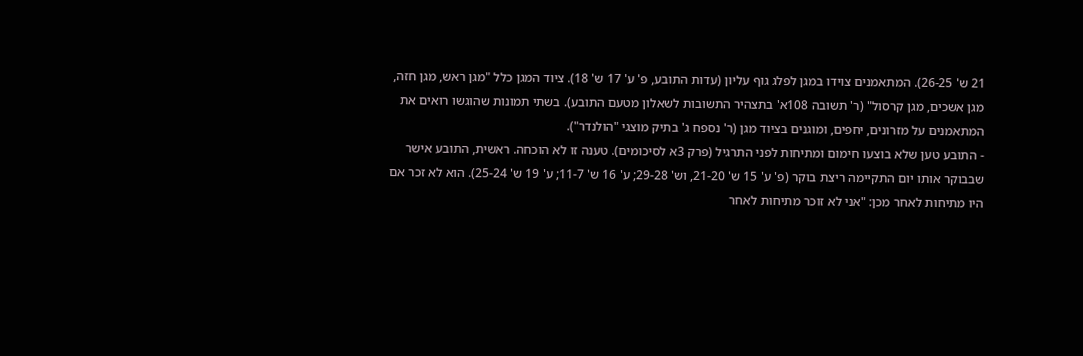21 ש' 26-25). המתאמנים צוידו במגן לפלג גוף עליון (עדות התובע, פ' ע' 17 ש' 18). ציוד המגן כלל "מגן ראש, מגן חזה, מגן אשכים, מגן קרסול" (ר' תשובה 108א' בתצהיר התשובות לשאלון מטעם התובע). בשתי תמונות שהוגשו רואים את המתאמנים על מזרונים, יחפים, ומוגנים בציוד מגן (ר' נספח ג' בתיק מוצגי "הולנדר").
- התובע טען שלא בוצעו חימום ומתיחות לפני התרגיל (פרק 3א לסיכומים). טענה זו לא הוכחה. ראשית, התובע אישר שבבוקר אותו יום התקיימה ריצת בוקר (פ' ע' 15 ש' 21-20, וש' 29-28; ע' 16 ש' 11-7; ע' 19 ש' 25-24). הוא לא זכר אם היו מתיחות לאחר מכן: "אני לא זוכר מתיחות לאחר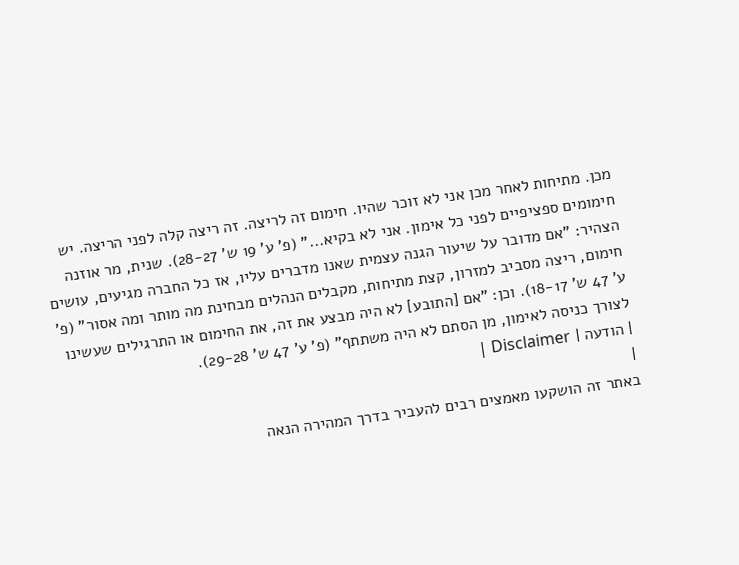מכן. מתיחות לאחר מכן אני לא זוכר שהיו. חימום זה לריצה. זה ריצה קלה לפני הריצה. יש חימומים ספציפיים לפני כל אימון. אני לא בקיא..." (פ' ע' 19 ש' 28-27). שנית, מר אוזנה הצהיר: "אם מדובר על שיעור הגנה עצמית שאנו מדברים עליו, אז כל החברה מגיעים, עושים חימום, ריצה מסביב למזרון, קצת מתיחות, מקבלים הנהלים מבחינת מה מותר ומה אסור" (פ' ע' 47 ש' 18-17). וכן: "אם [התובע] לא היה מבצע את זה, את החימום או התרגילים שעשינו לצורך כניסה לאימון, מן הסתם לא היה משתתף" (פ' ע' 47 ש' 29-28).
| הודעה | Disclaimer |
|
באתר זה הושקעו מאמצים רבים להעביר בדרך המהירה הנאה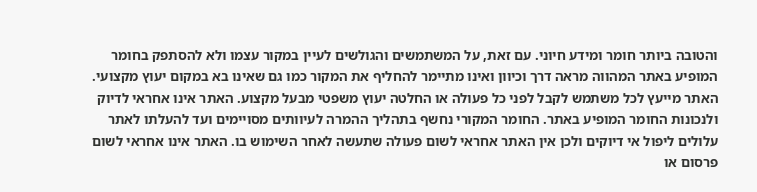והטובה ביותר חומר ומידע חיוני. עם זאת, על המשתמשים והגולשים לעיין במקור עצמו ולא להסתפק בחומר המופיע באתר המהווה מראה דרך וכיוון ואינו מתיימר להחליף את המקור כמו גם שאינו בא במקום יעוץ מקצועי. האתר מייעץ לכל משתמש לקבל לפני כל פעולה או החלטה יעוץ משפטי מבעל מקצוע. האתר אינו אחראי לדיוק ולנכונות החומר המופיע באתר. החומר המקורי נחשף בתהליך ההמרה לעיוותים מסויימים ועד להעלתו לאתר עלולים ליפול אי דיוקים ולכן אין האתר אחראי לשום פעולה שתעשה לאחר השימוש בו. האתר אינו אחראי לשום פרסום או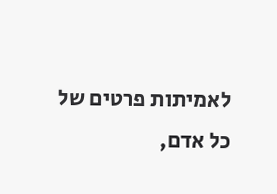לאמיתות פרטים של כל אדם,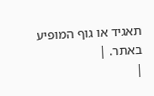תאגיד או גוף המופיע באתר. |
|